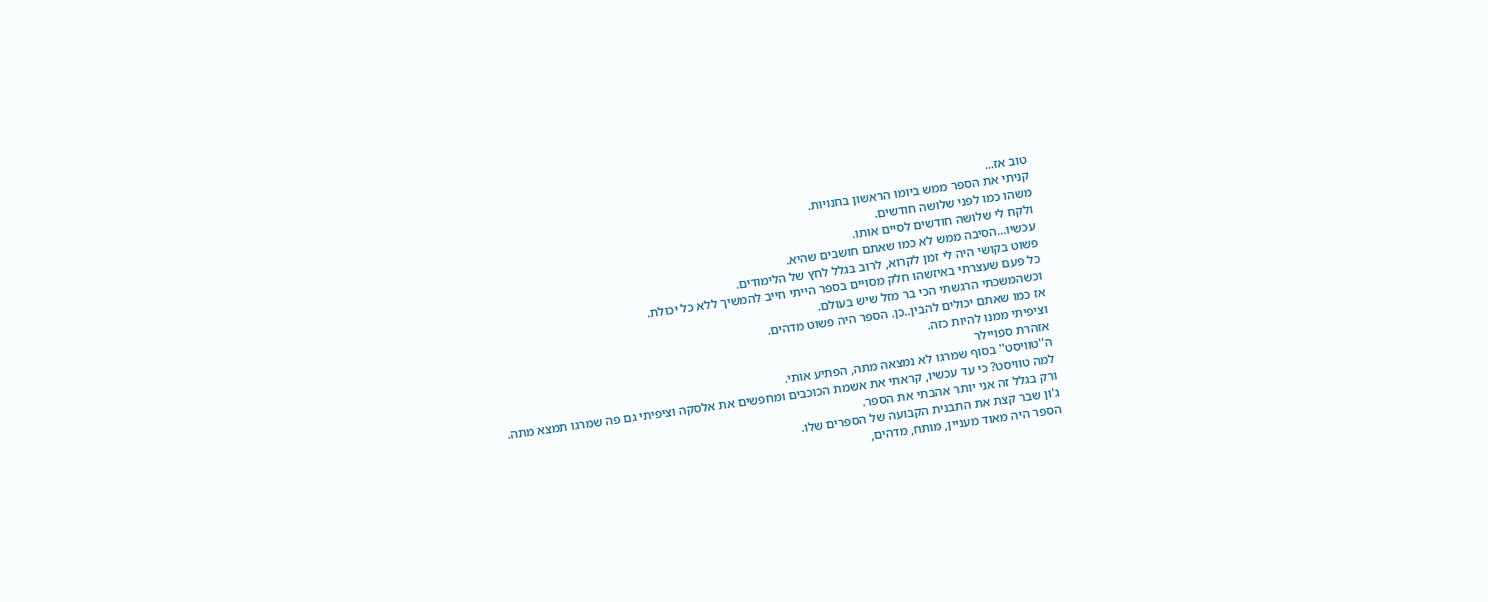טוב אז...
קניתי את הספר ממש ביומו הראשון בחנויות.
משהו כמו לפני שלושה חודשים.
ולקח לי שלושה חודשים לסיים אותו.
עכשיו...הסיבה ממש לא כמו שאתם חושבים שהיא.
פשוט בקושי היה לי זמן לקרוא, לרוב בגלל לחץ של הלימודים.
כל פעם שעצרתי באיזשהו חלק מסויים בספר הייתי חייב להמשיך ללא כל יכולת.
וכשהמשכתי הרגשתי הכי בר מזל שיש בעולם.
אז כמו שאתם יכולים להבין..כן. הספר היה פשוט מדהים.
וציפיתי ממנו להיות כזה.
אזהרת ספויילר
ה''טוויסט'' בסוף שמרגו לא נמצאה מתה, הפתיע אותי.
למה טוויסט? כי עד עכשיו, קראתי את אשמת הכוכבים ומחפשים את אלסקה וציפיתי גם פה שמרגו תמצא מתה.
ורק בגלל זה אני יותר אהבתי את הספר.
ג'ון שבר קצת את התבנית הקבועה של הספרים שלו.
הספר היה מאוד מעניין, מותח, מדהים,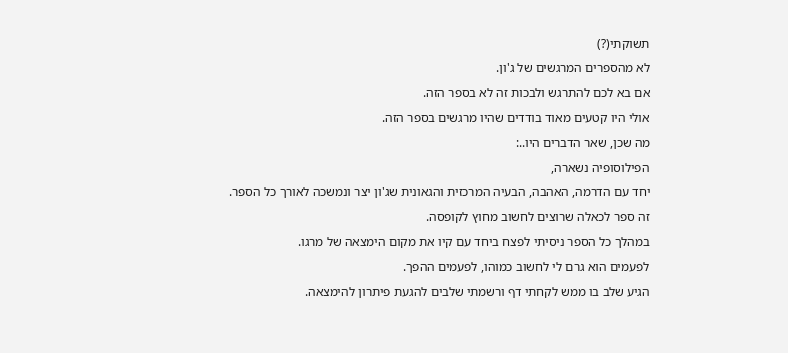תשוקתי(?)
לא מהספרים המרגשים של ג'ון.
אם בא לכם להתרגש ולבכות זה לא בספר הזה.
אולי היו קטעים מאוד בודדים שהיו מרגשים בספר הזה.
מה שכן, שאר הדברים היו..:
הפילוסופיה נשארה,
יחד עם הדרמה, האהבה, הבעיה המרכזית והגאונית שג'ון יצר ונמשכה לאורך כל הספר.
זה ספר לכאלה שרוצים לחשוב מחוץ לקופסה.
במהלך כל הספר ניסיתי לפצח ביחד עם קיו את מקום הימצאה של מרגו.
לפעמים הוא גרם לי לחשוב כמוהו, לפעמים ההפך.
הגיע שלב בו ממש לקחתי דף ורשמתי שלבים להגעת פיתרון להימצאה.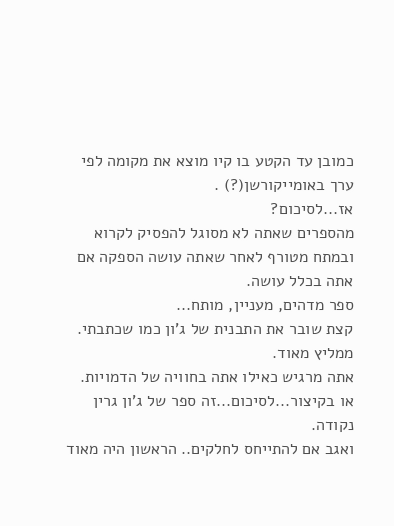כמובן עד הקטע בו קיו מוצא את מקומה לפי ערך באומייקורשן(?) .
אז...לסיכום?
מהספרים שאתה לא מסוגל להפסיק לקרוא ובמתח מטורף לאחר שאתה עושה הספקה אם אתה בכלל עושה.
ספר מדהים, מעניין, מותח...
קצת שובר את התבנית של ג'ון כמו שכתבתי.
ממליץ מאוד.
אתה מרגיש כאילו אתה בחוויה של הדמויות.
או בקיצור...לסיכום...זה ספר של ג'ון גרין נקודה.
ואגב אם להתייחס לחלקים.. הראשון היה מאוד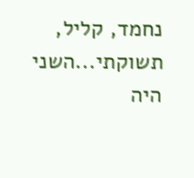נחמד, קליל, תשוקתי...השני היה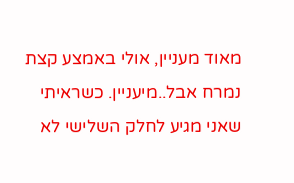מאוד מעניין, אולי באמצע קצת נמרח אבל..מיעניין. כשראיתי שאני מגיע לחלק השלישי לא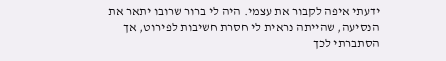ידעתי איפה לקבור את עצמי. היה לי ברור שרובו יתאר את הנסיעה, שהייתה נראית לי חסרת חשיבות לפירוט, אך הסתברתי לכך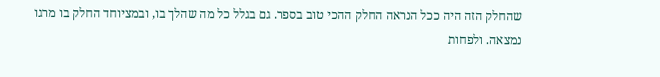שהחלק הזה היה ככל הנראה החלק ההכי טוב בספר. גם בגלל כל מה שהלך בו, ובמציוחד החלק בו מרגו נמצאה. ולפחות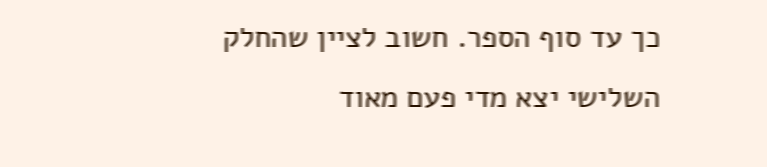כך עד סוף הספר. חשוב לציין שהחלק השלישי יצא מדי פעם מאוד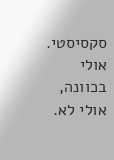סקסיסטי. אולי בכוונה, אולי לא.